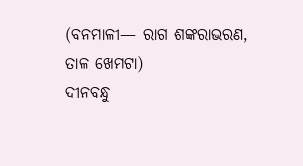(ବନମାଳୀ— ରାଗ ଶଙ୍କରାଭରଣ, ତାଳ ଖେମଟା)
ଦୀନବନ୍ଧୁ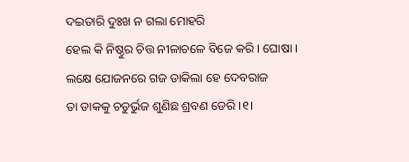ଦଇତାରି ଦୁଃଖ ନ ଗଲା ମୋହରି
ହେଲ କି ନିଷ୍ଠୁର ଚିତ୍ତ ନୀଳାଚଳେ ବିଜେ କରି । ଘୋଷା ।
ଲକ୍ଷେ ଯୋଜନରେ ଗଜ ଡାକିଲା ହେ ଦେବରାଜ
ତା ଡାକକୁ ଚତୁର୍ଭୁଜ ଶୁଣିଛ ଶ୍ରବଣ ଡେରି ।୧।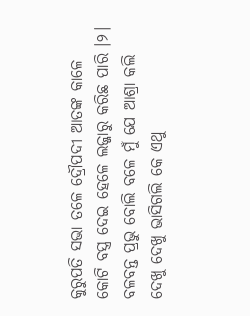କୁରୁପତି ସଭା ତଳେ ଦ୍ରୌପଦୀ ଆତଙ୍କ କାଳେ
କୋଟି ବସ୍ତ୍ର ଦେଇ ହେଳେ ଲଜ୍ଜାରୁ କରିଛ ପାରି ।୨।
ବଳବନ୍ତ ପ୍ରଭୁ ବୋଲି ବଳେ ମୁଁ ଯେ ଆଶ୍ରା କଲି
ଦେଖୁ ଦେଖୁ ଭାସିଗଲି କେ ଏଥୁ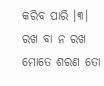କରିବ ପାରି ।୩।
ରଖ ବା ନ ରଖ ମୋତେ ଶରଣ ତୋ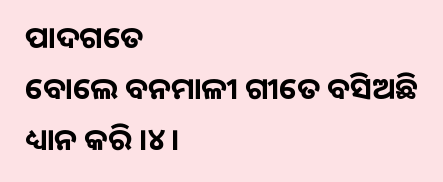ପାଦଗତେ
ବୋଲେ ବନମାଳୀ ଗୀତେ ବସିଅଛି ଧ୍ୟାନ କରି ।୪।